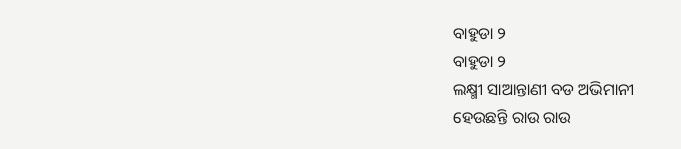ବାହୁଡା ୨
ବାହୁଡା ୨
ଲକ୍ଷ୍ମୀ ସାଆନ୍ତାଣୀ ବଡ ଅଭିମାନୀ
ହେଉଛନ୍ତି ରାଉ ରାଉ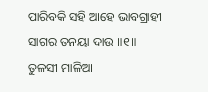ପାରିବକି ସହି ଆହେ ଭାବଗ୍ରାହୀ
ସାଗର ତନୟା ଦାଉ ॥୧॥
ତୁଳସୀ ମାଳିଆ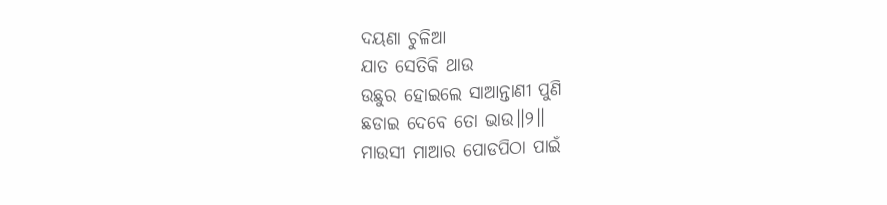ଦୟଣା ଚୁଳିଆ
ଯାତ ସେତିକି ଥାଉ
ଉଛୁର ହୋଇଲେ ସାଆନ୍ତାଣୀ ପୁଣି
ଛଡାଇ ଦେବେ ତୋ ଭାଉ॥୨॥
ମାଉସୀ ମାଆର ପୋଡପିଠା ପାଇଁ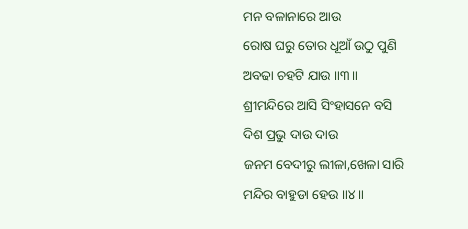ମନ ବଳାନାରେ ଆଉ
ରୋଷ ଘରୁ ତୋର ଧୂଆଁ ଉଠୁ ପୁଣି
ଅବଢା ଚହଟି ଯାଉ ॥୩॥
ଶ୍ରୀମନ୍ଦିରେ ଆସି ସିଂହାସନେ ବସି
ଦିଶ ପ୍ରଭୁ ଦାଉ ଦାଉ
ଜନମ ବେଦୀରୁ ଲୀଳା,ଖେଳା ସାରି
ମନ୍ଦିର ବାହୁଡା ହେଉ ॥୪॥